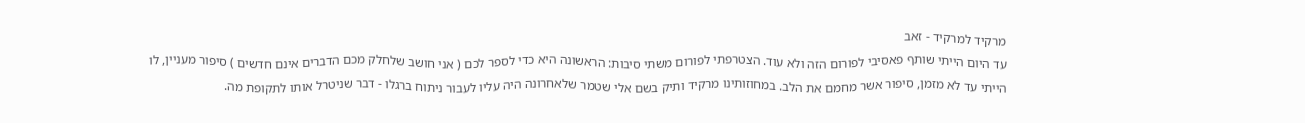מרקיד למרקיד - זאב
עד היום הייתי שותף פאסיבי לפורום הזה ולא עוד. הצטרפתי לפורום משתי סיבות: הראשונה היא כדי לספר לכם ( אני חושב שלחלק מכם הדברים אינם חדשים ) סיפור מעניין, לו הייתי עד לא מזמן, סיפור אשר מחמם את הלב. במחוזותינו מרקיד ותיק בשם אלי שטמר שלאחרונה היה עליו לעבור ניתוח ברגלו - דבר שניטרל אותו לתקופת מה.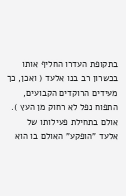בתקופת העדרו החליף אותו בכשרון רב בנו אלעד ( ואכן, כך מעידים הרוקדים הקבועים, התפוח נפל לא רחוק מן העץ ). אולם בתחילת פעילותו של אלעד "הופקע" האולם בו הוא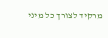מרקיד לצורך כל מיני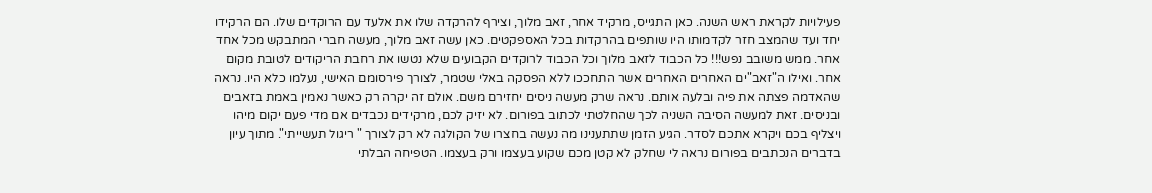פעילויות לקראת ראש השנה. כאן התגייס, מרקיד אחר, זאב מלוך, וצירף להרקדה שלו את אלעד עם הרוקדים שלו. הם הרקידו יחד ועד שהמצב חזר לקדמותו היו שותפים בהרקדות בכל האספקטים. כאן עשה זאב מלוך, מעשה חברי המתבקש מכל אחד אחר. ממש משובב נפש!!! כל הכבוד לזאב מלוך וכל הכבוד לרוקדים הקבועים שלא נטשו את רחבת הריקודים לטובת מקום אחר. ואילו ה"זאב"ים האחרים האחרים אשר התחככו ללא הפסקה באלי שטמר, לצורך פירסומם האישי, נעלמו כלא היו. נראה שהאדמה פצתה את פיה ובלעה אותם. נראה שרק מעשה ניסים יחזירם משם. אולם זה יקרה רק כאשר נאמין באמת בזאבים ובניסים. זאת למעשה הסיבה השניה לכך שהחלטתי לכתוב בפורום. לא יזיק לכם, מרקידים נכבדים אם מדי פעם יקום מיהו ויצליף בכם ויקרא אתכם לסדר. הגיע הזמן שתתענינו מה נעשה בחצרו של הקולגה לא רק לצורך " ריגול תעשייתי". מתוך עיון בדברים הנכתבים בפורום נראה לי שחלק לא קטן מכם שקוע בעצמו ורק בעצמו. הטפיחה הבלתי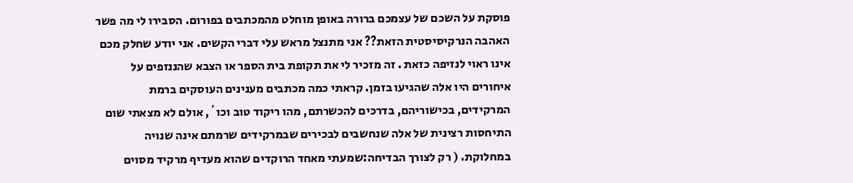פוסקת על השכם של עצמכם ברורה באופן מוחלט מהמכתבים בפורום. הסבירו לי מה פשר האהבה הנרקיסיסטית הזאת?? אני מתנצל מראש עלי דברי הקשים. אני יודע שחלק מכם אינו ראוי לנזיפה כזאת . זה מזכיר לי את תקופת בית הספר או הצבא שהננזפים על איחורים היו אלה שהגיעו בזמן. קראתי כמה מכתבים מענינים העוסקים ברמת המרקידים, בכישוריהם, בדרכים להכשרתם, מהו ריקוד טוב וכו´, אולם לא מצאתי שום התיחסות רצינית של אלה שנחשבים לבכירים שבמרקידים שרמתם אינה שנויה במחלוקת. ( רק לצורך הבדיחה:שמעתי מאחד הרוקדים שהוא מעדיף מרקיד מסוים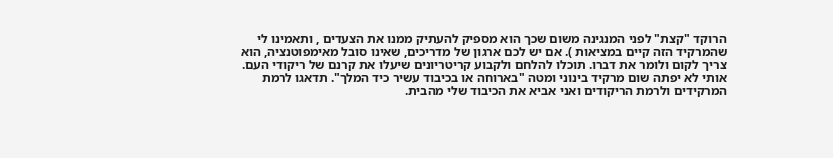הרוקד "קצת" לפני המנגינה משום שכך הוא מספיק להעתיק ממנו את הצעדים , ותאמינו לי שהמרקיד הזה קיים במציאות ). אם יש לכם ארגון של מדריכים, שאינו סובל מאימפוטנציה, הוא צריך לקום ולומר את דברו. תוכלו להלחם ולקבוע קריטריונים שיעלו את קרנם של ריקודי העם. אותי לא יפתה שום מרקיד בינוני ומטה "בארוחה או בכיבוד עשיר כיד המלך". תדאגו לרמת המרקידים ולרמת הריקודים ואני אביא את הכיבוד שלי מהבית.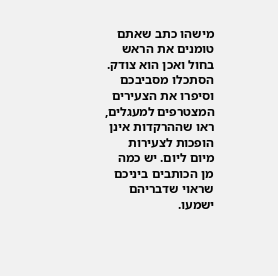מישהו כתב שאתם טומנים את הראש בחול ואכן הוא צודק. הסתכלו מסביבכם וסיפרו את הצעירים המצטרפים למעגלים, ראו שההרקדות אינן הופכות לצעירות מיום ליום. יש כמה מן הכותבים ביניכם שראוי שדבריהם ישמעו.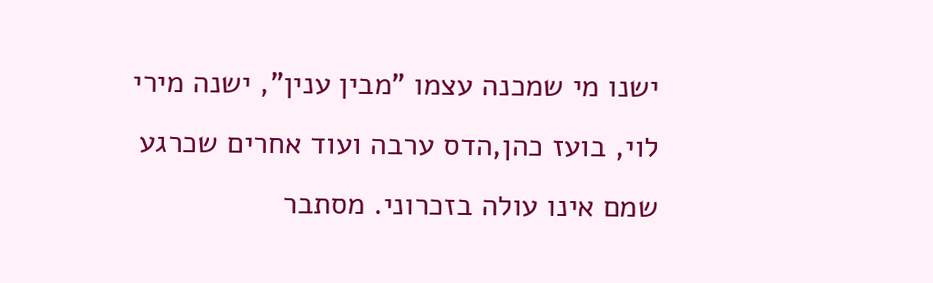ישנו מי שמכנה עצמו "מבין ענין", ישנה מירי לוי, בועז כהן,הדס ערבה ועוד אחרים שכרגע שמם אינו עולה בזכרוני. מסתבר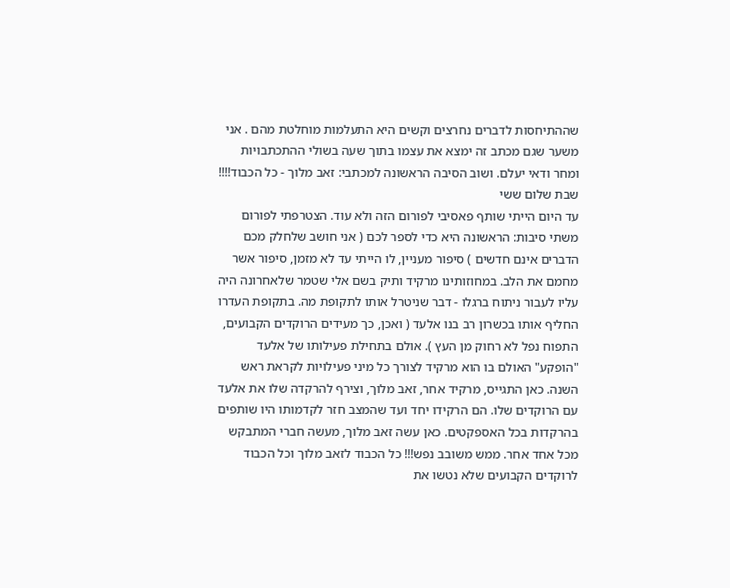שההתיחסות לדברים נחרצים וקשים היא התעלמות מוחלטת מהם . אני משער שגם מכתב זה ימצא את עצמו בתוך שעה בשולי ההתכתבויות ומחר ודאי יעלם. ושוב הסיבה הראשונה למכתבי: זאב מלוך - כל הכבוד!!!! שבת שלום ששי
עד היום הייתי שותף פאסיבי לפורום הזה ולא עוד. הצטרפתי לפורום משתי סיבות: הראשונה היא כדי לספר לכם ( אני חושב שלחלק מכם הדברים אינם חדשים ) סיפור מעניין, לו הייתי עד לא מזמן, סיפור אשר מחמם את הלב. במחוזותינו מרקיד ותיק בשם אלי שטמר שלאחרונה היה עליו לעבור ניתוח ברגלו - דבר שניטרל אותו לתקופת מה. בתקופת העדרו החליף אותו בכשרון רב בנו אלעד ( ואכן, כך מעידים הרוקדים הקבועים, התפוח נפל לא רחוק מן העץ ). אולם בתחילת פעילותו של אלעד "הופקע" האולם בו הוא מרקיד לצורך כל מיני פעילויות לקראת ראש השנה. כאן התגייס, מרקיד אחר, זאב מלוך, וצירף להרקדה שלו את אלעד עם הרוקדים שלו. הם הרקידו יחד ועד שהמצב חזר לקדמותו היו שותפים בהרקדות בכל האספקטים. כאן עשה זאב מלוך, מעשה חברי המתבקש מכל אחד אחר. ממש משובב נפש!!! כל הכבוד לזאב מלוך וכל הכבוד לרוקדים הקבועים שלא נטשו את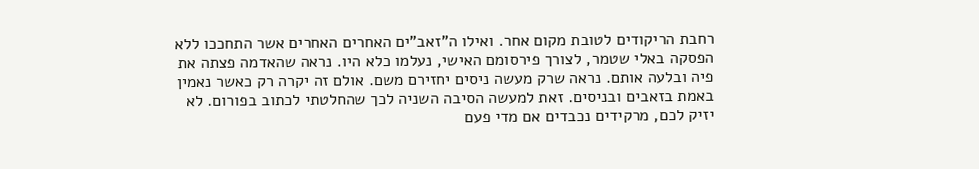רחבת הריקודים לטובת מקום אחר. ואילו ה"זאב"ים האחרים האחרים אשר התחככו ללא הפסקה באלי שטמר, לצורך פירסומם האישי, נעלמו כלא היו. נראה שהאדמה פצתה את פיה ובלעה אותם. נראה שרק מעשה ניסים יחזירם משם. אולם זה יקרה רק כאשר נאמין באמת בזאבים ובניסים. זאת למעשה הסיבה השניה לכך שהחלטתי לכתוב בפורום. לא יזיק לכם, מרקידים נכבדים אם מדי פעם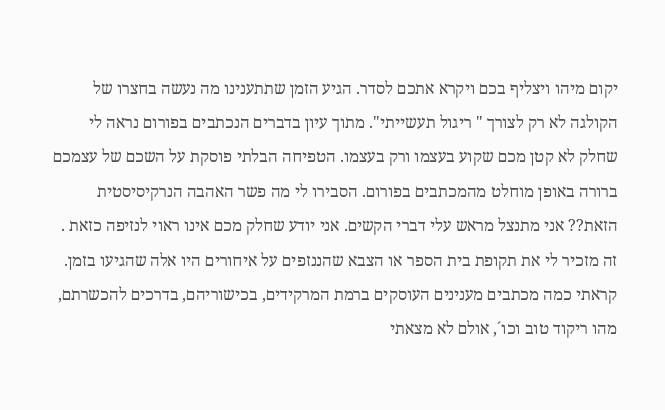יקום מיהו ויצליף בכם ויקרא אתכם לסדר. הגיע הזמן שתתענינו מה נעשה בחצרו של הקולגה לא רק לצורך " ריגול תעשייתי". מתוך עיון בדברים הנכתבים בפורום נראה לי שחלק לא קטן מכם שקוע בעצמו ורק בעצמו. הטפיחה הבלתי פוסקת על השכם של עצמכם ברורה באופן מוחלט מהמכתבים בפורום. הסבירו לי מה פשר האהבה הנרקיסיסטית הזאת?? אני מתנצל מראש עלי דברי הקשים. אני יודע שחלק מכם אינו ראוי לנזיפה כזאת . זה מזכיר לי את תקופת בית הספר או הצבא שהננזפים על איחורים היו אלה שהגיעו בזמן. קראתי כמה מכתבים מענינים העוסקים ברמת המרקידים, בכישוריהם, בדרכים להכשרתם, מהו ריקוד טוב וכו´, אולם לא מצאתי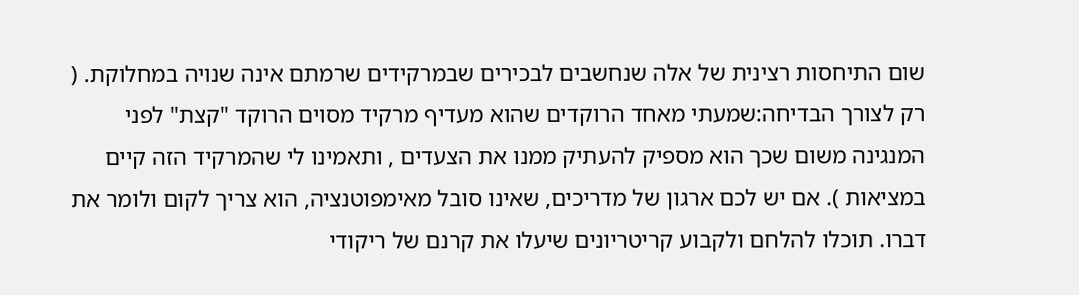שום התיחסות רצינית של אלה שנחשבים לבכירים שבמרקידים שרמתם אינה שנויה במחלוקת. ( רק לצורך הבדיחה:שמעתי מאחד הרוקדים שהוא מעדיף מרקיד מסוים הרוקד "קצת" לפני המנגינה משום שכך הוא מספיק להעתיק ממנו את הצעדים , ותאמינו לי שהמרקיד הזה קיים במציאות ). אם יש לכם ארגון של מדריכים, שאינו סובל מאימפוטנציה, הוא צריך לקום ולומר את דברו. תוכלו להלחם ולקבוע קריטריונים שיעלו את קרנם של ריקודי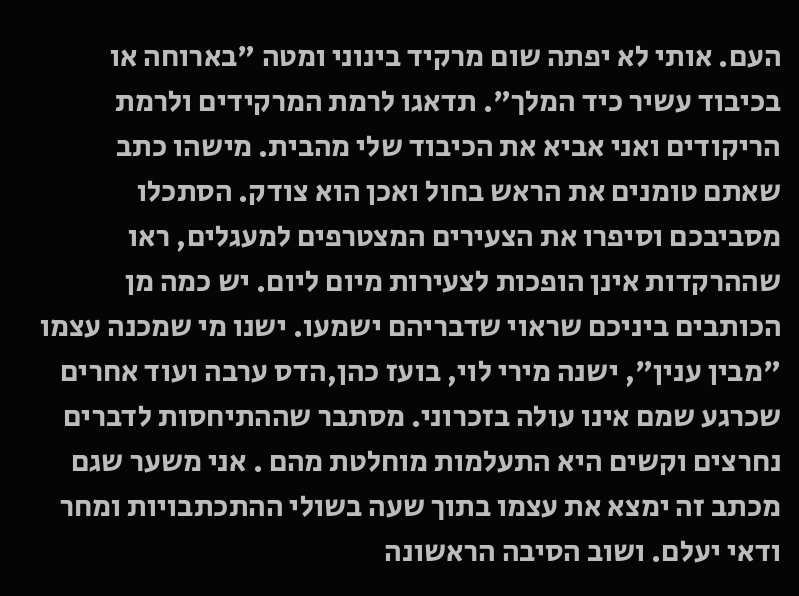העם. אותי לא יפתה שום מרקיד בינוני ומטה "בארוחה או בכיבוד עשיר כיד המלך". תדאגו לרמת המרקידים ולרמת הריקודים ואני אביא את הכיבוד שלי מהבית. מישהו כתב שאתם טומנים את הראש בחול ואכן הוא צודק. הסתכלו מסביבכם וסיפרו את הצעירים המצטרפים למעגלים, ראו שההרקדות אינן הופכות לצעירות מיום ליום. יש כמה מן הכותבים ביניכם שראוי שדבריהם ישמעו. ישנו מי שמכנה עצמו "מבין ענין", ישנה מירי לוי, בועז כהן,הדס ערבה ועוד אחרים שכרגע שמם אינו עולה בזכרוני. מסתבר שההתיחסות לדברים נחרצים וקשים היא התעלמות מוחלטת מהם . אני משער שגם מכתב זה ימצא את עצמו בתוך שעה בשולי ההתכתבויות ומחר ודאי יעלם. ושוב הסיבה הראשונה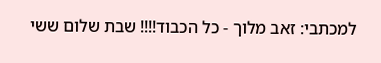למכתבי: זאב מלוך - כל הכבוד!!!! שבת שלום ששי